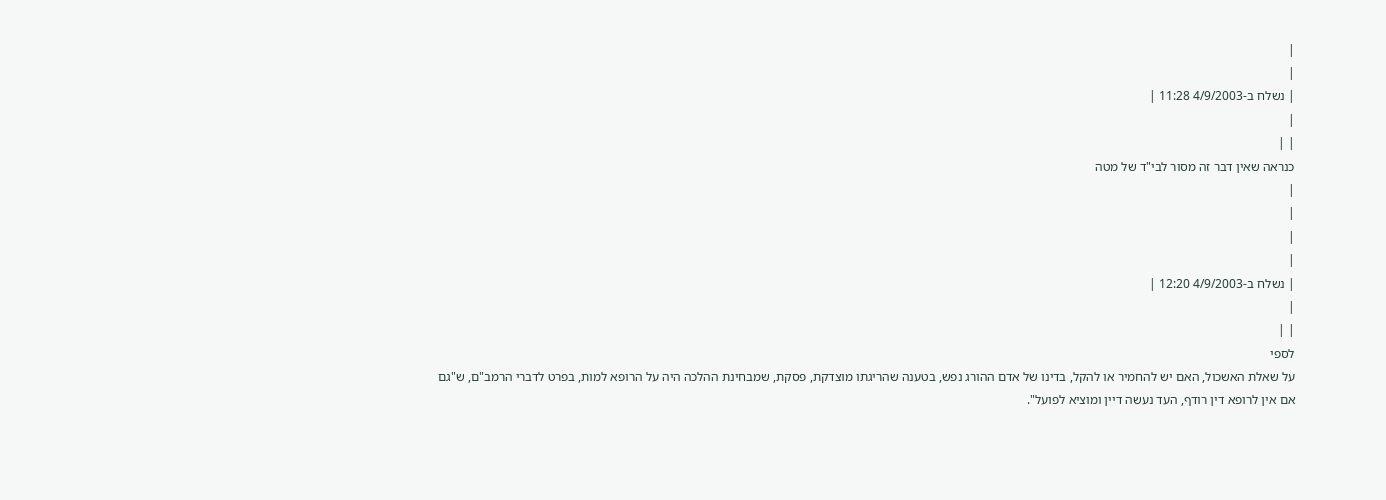|
|
| נשלח ב-4/9/2003 11:28 |
|
| |
כנראה שאין דבר זה מסור לבי"ד של מטה
|
|
|
|
| נשלח ב-4/9/2003 12:20 |
|
| |
לספי
על שאלת האשכול, האם יש להחמיר או להקל, בדינו של אדם ההורג נפש, בטענה שהריגתו מוצדקת, פסקת, שמבחינת ההלכה היה על הרופא למות, בפרט לדברי הרמב"ם, ש"גם אם אין לרופא דין רודף, העד נעשה דיין ומוציא לפועל".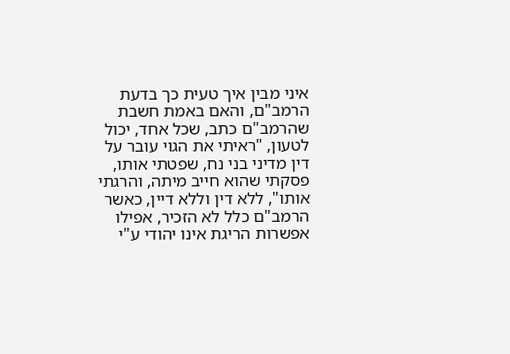איני מבין איך טעית כך בדעת הרמב"ם, והאם באמת חשבת שהרמב"ם כתב, שכל אחד, יכול לטעון, "ראיתי את הגוי עובר על דין מדיני בני נח, שפטתי אותו, פסקתי שהוא חייב מיתה, והרגתי אותו", ללא דין וללא דיין, כאשר הרמב"ם כלל לא הזכיר, אפילו אפשרות הריגת אינו יהודי ע"י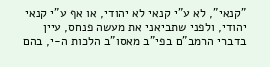"קנאי", לא ע"י קנאי לא יהודי, או אף ע"י קנאי יהודי, ולפני שתביאני את מעשה פנחס, עיין בדברי הרמב"ם בפי"ב מאסו"ב הלכות ה-י, בהם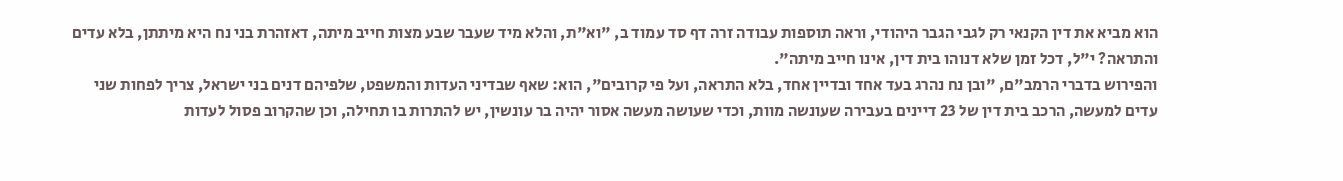הוא מביא את דין הקנאי רק לגבי הגבר היהודי, וראה תוספות עבודה זרה דף סד עמוד ב, "וא"ת, והלא מיד שעבר שבע מצות חייב מיתה, דאזהרת בני נח היא מיתתן, בלא עדים והתראה? י"ל, דכל זמן שלא דנוהו בית דין, אינו חייב מיתה".
והפירוש בדברי הרמב"ם, "ובן נח נהרג בעד אחד ובדיין אחד, בלא התראה, ועל פי קרובים", הוא: שאף שבדיני העדות והמשפט, שלפיהם דנים בני ישראל, צריך לפחות שני עדים למעשה, הרכב בית דין של 23 דיינים בעבירה שעונשה מוות, וכדי שעושה מעשה אסור יהיה בר עונשין, יש להתרות בו תחילה, וכן שהקרוב פסול לעדות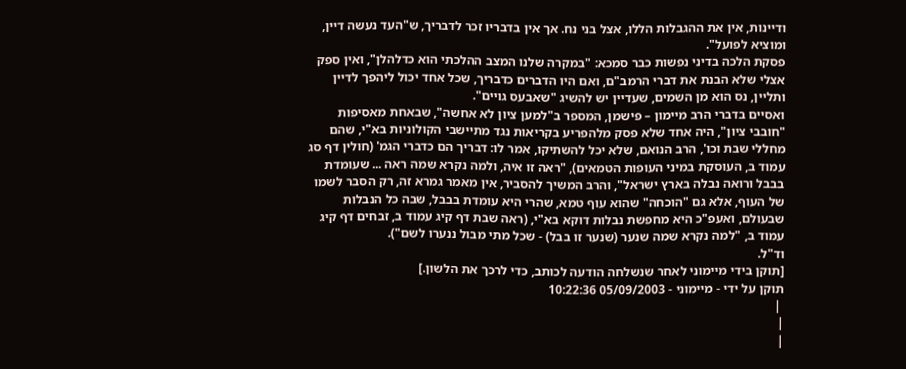ודיינות, אין את ההגבלות הללו, אצל בני נח. אך אין בדבריו זכר לדבריך, ש"העד נעשה דיין, ומוציא לפועל".
פסקת הלכה בדיני נפשות כבר סמכא: "במקרה שלנו המצב ההלכתי הוא כדלהלן", ואין ספק אצלי שלא הבנת את דברי הרמב"ם, ואם היו הדברים כדבריך, שכל אחד יכול ליהפך לדיין ותליין, נס הוא מן השמים, שעדיין יש להשיג "שאבעס גויים".
ואסיים בדברי הרב מיימון – פישמן, המספר ב"למען ציון לא אחשה", שבאחת מאסיפות "חובבי ציון", היה אחד שלא פסק מלהפריע בקריאות נגד מתיישבי הקולוניות בא"י, שהם מחללי שבת וכו', הרב הנואם, שלא יכל להשתיקו, אמר לו: דבריך הם כדברי הגמ' (חולין דף סג עמוד ב, העוסקת במיני העופות הטמאים), "ראה זו איה, ולמה נקרא שמה ראה ... שעומדת בבבל ורואה נבלה בארץ ישראל", והרב המשיך להסביר, אין מאמר גמרא זה, רק הסבר לשמו של העוף, אלא גם "הוכחה" שהוא עוף טמא, שהרי היא עומדת בבבל, שבה כל הנבלות שבעולם, ואעפ"כ היא מחפשת נבלות דוקא בא"י, (ראה שבת דף קיג עמוד ב, זבחים דף קיג עמוד ב, "למה נקרא שמה שנער (שנער זו בבל) - שכל מתי מבול ננערו לשם").
וד"ל.
[תוקן בידי מיימוני לאחר שנשלחה הודעה לכותב, כדי לרכך את הלשון.]
תוקן על ידי - מיימוני - 05/09/2003 10:22:36
 |
|
|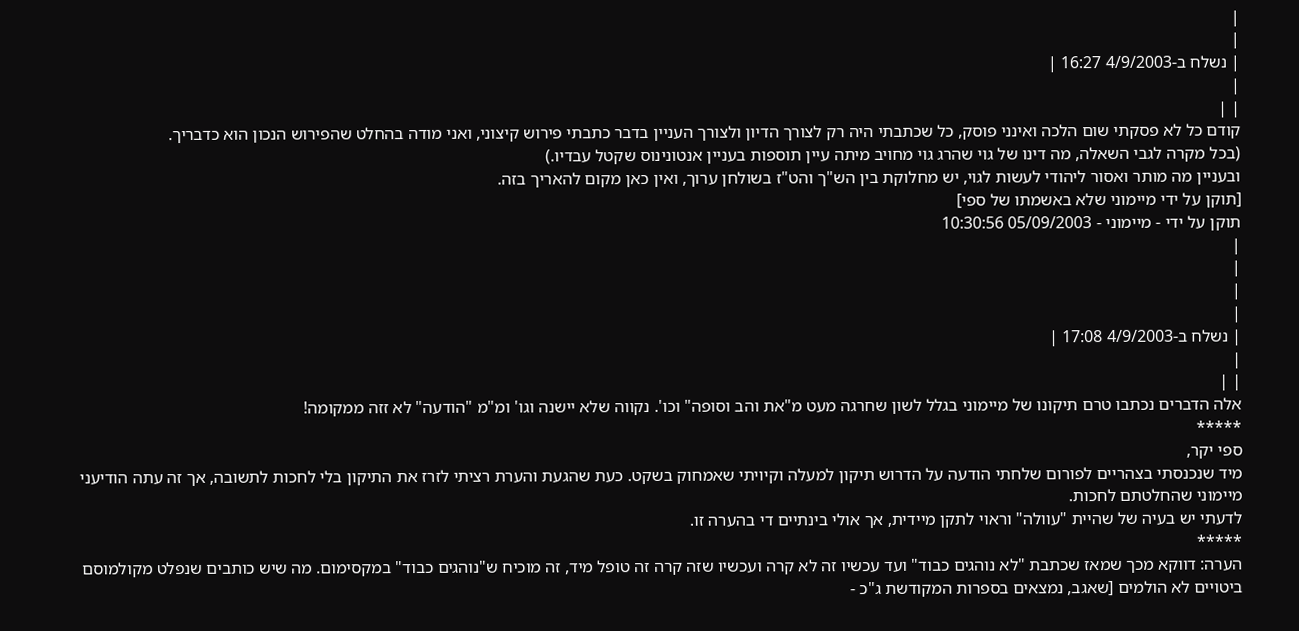|
|
| נשלח ב-4/9/2003 16:27 |
|
| |
קודם כל לא פסקתי שום הלכה ואינני פוסק, כל שכתבתי היה רק לצורך הדיון ולצורך העניין בדבר כתבתי פירוש קיצוני, ואני מודה בהחלט שהפירוש הנכון הוא כדבריך.
(בכל מקרה לגבי השאלה, מה דינו של גוי שהרג גוי מחויב מיתה עיין תוספות בעניין אנטונינוס שקטל עבדיו.)
ובעניין מה מותר ואסור ליהודי לעשות לגוי, יש מחלוקת בין הש"ך והט"ז בשולחן ערוך, ואין כאן מקום להאריך בזה.
[תוקן על ידי מיימוני שלא באשמתו של ספי]
תוקן על ידי - מיימוני - 05/09/2003 10:30:56
|
|
|
|
| נשלח ב-4/9/2003 17:08 |
|
| |
אלה הדברים נכתבו טרם תיקונו של מיימוני בגלל לשון שחרגה מעט מ"את והב וסופה" וכו'. נקווה שלא יישנה וגו' ומ"מ "הודעה" לא זזה ממקומה!
*****
ספי יקר,
מיד שנכנסתי בצהריים לפורום שלחתי הודעה על הדרוש תיקון למעלה וקיויתי שאמחוק בשקט. כעת שהגעת והערת רציתי לזרז את התיקון בלי לחכות לתשובה, אך זה עתה הודיעני מיימוני שהחלטתם לחכות.
לדעתי יש בעיה של שהיית "עוולה" וראוי לתקן מיידית, אך אולי בינתיים די בהערה זו.
*****
הערה: דווקא מכך שמאז שכתבת "לא נוהגים כבוד" ועד עכשיו זה לא קרה ועכשיו שזה קרה זה טופל מיד, זה מוכיח ש"נוהגים כבוד" במקסימום. מה שיש כותבים שנפלט מקולמוסם ביטויים לא הולמים [שאגב, נמצאים בספרות המקודשת ג"כ -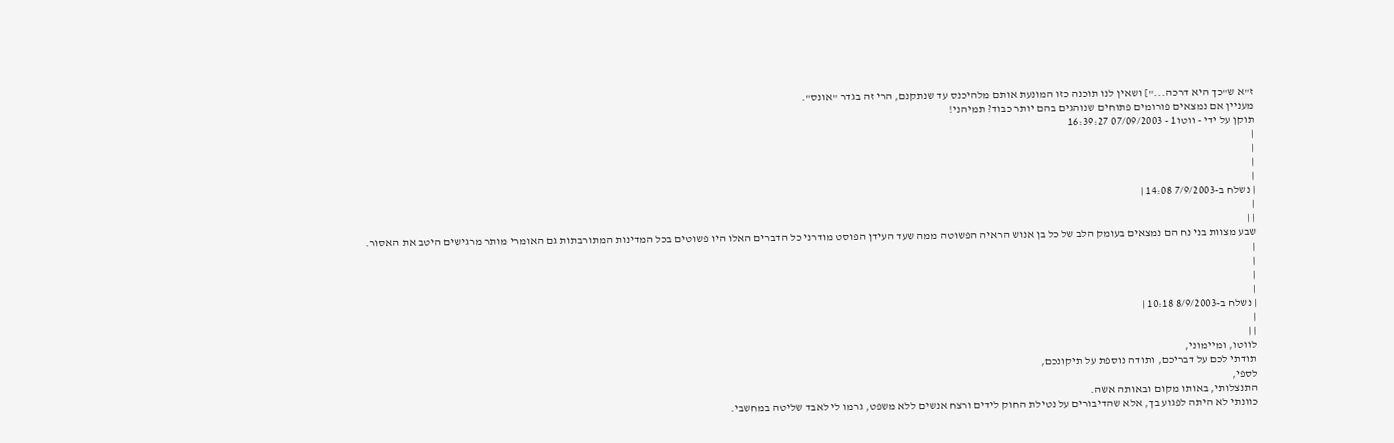ז"א ש"כך היא דרכה..."] ושאין לנו תוכנה כזו המונעת אותם מלהיכנס עד שנתקנם, הרי זה בגדר "אונס".
מעניין אם נמצאים פורומים פתוחים שנוהגים בהם יותר כבוד? תמיהני!
תוקן על ידי - ווטו1 - 07/09/2003 16:39:27
|
|
|
|
| נשלח ב-7/9/2003 14:08 |
|
| |
שבע מצוות בני נח הם נמצאים בעומק הלב של כל בן אנוש הראיה הפשוטה ממה שעד העידן הפוסט מודרני כל הדברים האלו היו פשוטים בכל המדינות המתורבתות גם האומרי מותר מרגישים היטב את האסור.
|
|
|
|
| נשלח ב-8/9/2003 10:18 |
|
| |
לווטו, ומיימוני,
תודתי לכם על דבריכם, ותודה נוספת על תיקונכם,
לספי,
התנצלותי, באותו מקום ובאותה אשה.
כוונתי לא היתה לפגוע בך, אלא שהדיבורים על נטילת החוק לידים ורצח אנשים ללא משפט, גרמו לי לאבד שליטה במחשבי.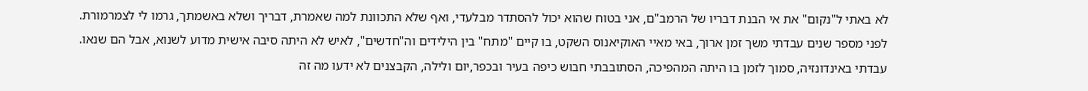לא באתי ל"נקום" את אי הבנת דבריו של הרמב"ם, אני בטוח שהוא יכול להסתדר מבלעדי, ואף שלא התכוונת למה שאמרת, דבריך ושלא באשמתך, גרמו לי לצמרמורת.
לפני מספר שנים עבדתי משך זמן ארוך, באי מאיי האוקיאנוס השקט, בו קיים "מתח" בין הילידים וה"חדשים", לאיש לא היתה סיבה אישית מדוע לשנוא, אבל הם שנאו.
עבדתי באינדונזיה, סמוך לזמן בו היתה המהפיכה, הסתובבתי חבוש כיפה בעיר ובכפר,יום ולילה, הקבצנים לא ידעו מה זה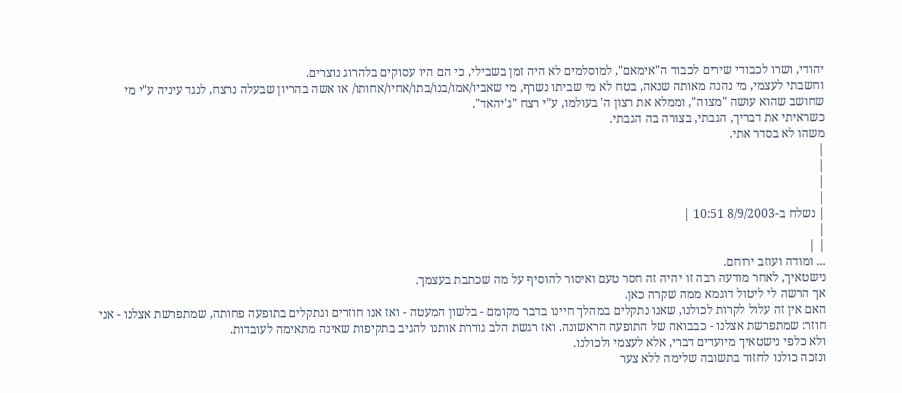יהודי, ושרו לכבודי שירים לכבוד ה"אימאם", למוסלמים לא היה זמן בשבילי, כי הם היו עסוקים בלהרוג נוצרים.
וחשבתי לעצמי, מי נהנה מאותה שנאה, בטח לא מי שביתו נשרף, מי שאביו/אמו/בנו/בתו/אחיו/אחותו/ או אשה בהריון שבעלה נרצח, לנגד עיניה ע"י מי שחושב שהוא עושה "מצוה", וממלא את רצון ה' בעולמו, ע"י רצח "ג'יהאד".
כשראיתי את דבריך, הגבתי, בצורה בה הגבתי.
משהו לא בסדר אתי.
|
|
|
|
| נשלח ב-8/9/2003 10:51 |
|
| |
... ומודה ועוזב ירוחם.
נישטאיך, לאחר מודעה רבה זו יהיה זה חסר טעם ואיסור להוסיף על מה שכתבת בעצמך.
אך הרשה לי ליטול דוגמא ממה שקרה כאן.
האם אין זה עלול לקרות לכולנו, שאנו נתקלים במהלך חיינו בדבר מקומם - בלשון המעטה - ואז אנו חוזרים ונתקלים בתופעה פחותה, שמתפרשת אצלנו - אני חוזר: שמתפרשת אצלנו - כבבואה של התופעה הראשונה. ואז רגשת הלב גוררת אותנו להגיב בתקיפות שאינה מתאימה לעובדות.
ולא כלפי נישטאיך מיועדים דברי, אלא לעצמי ולכולנו.
ונזכה כולנו לחזור בתשובה שלימה ללא צער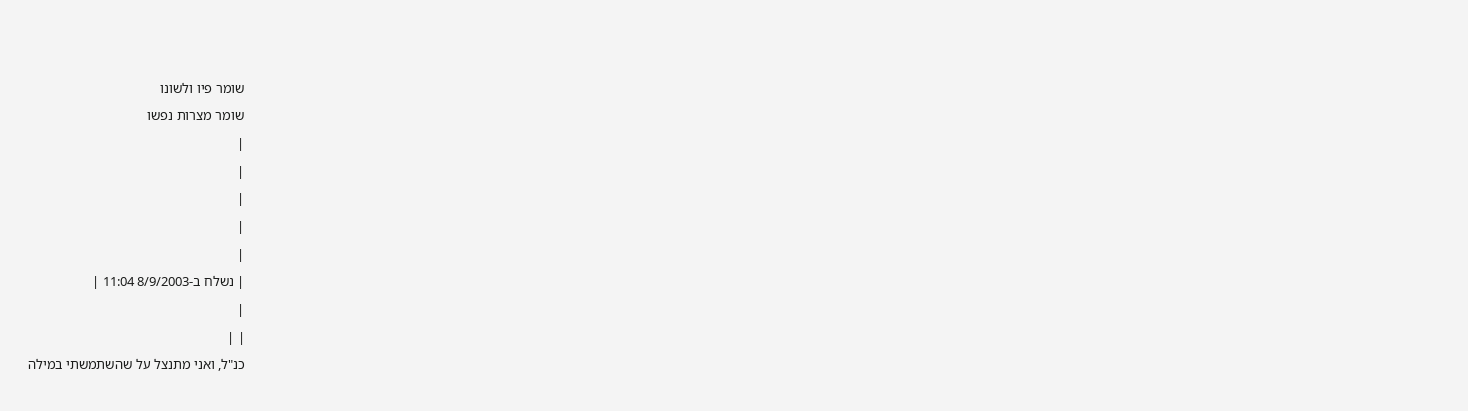שומר פיו ולשונו
שומר מצרות נפשו
|
|
|
|
|
| נשלח ב-8/9/2003 11:04 |
|
| |
כנ"ל, ואני מתנצל על שהשתמשתי במילה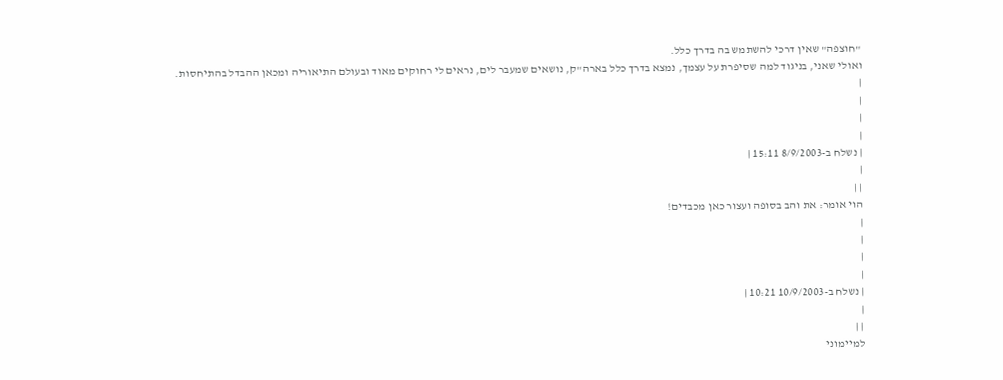"חוצפה" שאין דרכי להשתמש בה בדרך כלל.
ואולי שאני, בניגוד למה שסיפרת על עצמך, נמצא בדרך כלל בארה"ק, נושאים שמעבר לים, נראים לי רחוקים מאוד ובעולם התיאוריה ומכאן ההבדל בהתיחסות.
|
|
|
|
| נשלח ב-8/9/2003 15:11 |
|
| |
הוי אומר: את והב בסופה ועצור כאן מכבדים!
|
|
|
|
| נשלח ב-10/9/2003 10:21 |
|
| |
למיימוני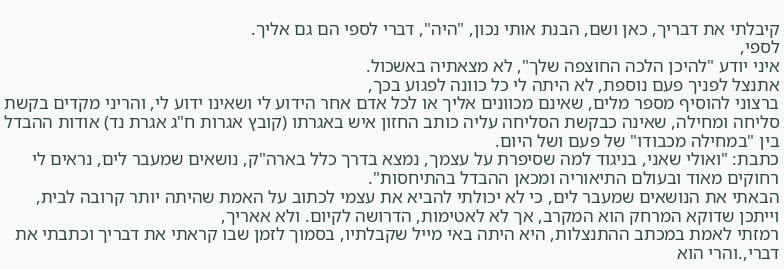קיבלתי את דבריך, כאן ושם, הבנת אותי נכון, "היה", דברי לספי הם גם אליך.
לספי,
איני יודע "להיכן הלכה החוצפה שלך", לא מצאתיה באשכול.
אתנצל לפניך פעם נוספת, לא היתה לי כל כוונה לפגוע בכך,
ברצוני להוסיף מספר מלים, שאינם מכוונים אליך או לכל אדם אחר הידוע לי ושאינו ידוע לי, והריני מקדים בקשת סליחה ומחילה, שאינה כבקשת הסליחה עליה כותב החזון איש באגרתו (קובץ אגרות ח"ג אגרת נד) אודות ההבדל בין "במחילה מכבודו" של פעם ושל היום.
כתבת: "ואולי שאני, בניגוד למה שסיפרת על עצמך, נמצא בדרך כלל בארה"ק, נושאים שמעבר לים, נראים לי רחוקים מאוד ובעולם התיאוריה ומכאן ההבדל בהתיחסות".
הבאתי את הנושאים שמעבר לים, כי לא יכולתי להביא את עצמי לכתוב על האמת שהיתה יותר קרובה לבית, וייתכן שדוקא המרחק הוא המקרב, אך לא לאטימות, הדרושה לקיום. ולא אאריך,
רמזתי לאמת במכתב ההתנצלות, היא היתה באי מייל שקבלתיו, בסמוך לזמן שבו קראתי את דבריך וכתבתי את דברי,.והרי הוא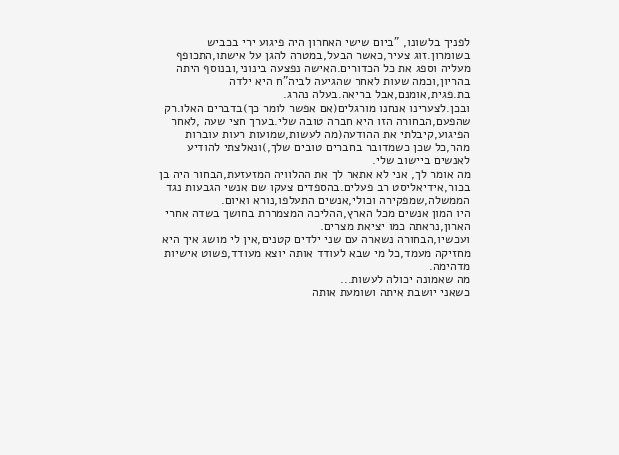לפניך בלשונו, "ביום שישי האחרון היה פיגוע ירי בכביש בשומרון.זוג צעיר,כאשר הבעל,במטרה להגן על אישתו,התכופף מעליה וספג את כל הכדורים.האישה נפצעה בינוני,ובנוסף היתה בהריון,וכמה שעות לאחר שהגיעה לביה"ח היא ילדה בת.פגית,אומנם,אבל בריאה.בעלה נהרג.
ובכן.לצערינו אנחנו מורגלים(אם אפשר לומר כך)בדברים האלו.רק שהפעם,הבחורה הזו היא חברה טובה שלי.בערך חצי שעה ,לאחר הפיגוע,קיבלתי את ההודעה(מה לעשות,שמועות רעות עוברות מהר,כל שכן כשמדובר בחברים טובים שלך,)ונאלצתי להודיע לאנשים ביישוב שלי.
מה אומר לך, אני לא אתאר לך את ההלוויה המזעזעת,הבחור היה בן בכור,אידיאליסט רב פעלים.בהספדים צעקו שם אנשי הגבעות נגד הממשלה,שמפקירה וכולי,אנשים התעלפו,נורא ואיום.
היו המון אנשים מכל הארץ,ההליכה המצמררת בחושך בשדה אחרי הארון,נראתה כמו יציאת מצרים.
ועכשיו,הבחורה נשארה עם שני ילדים קטנים,אין לי מושג איך היא מחזיקה מעמד,כל מי שבא לעודד אותה יוצא מעודד,פשוט אישיות מדהימה.
מה שאמונה יכולה לעשות...
כשאני יושבת איתה ושומעת אותה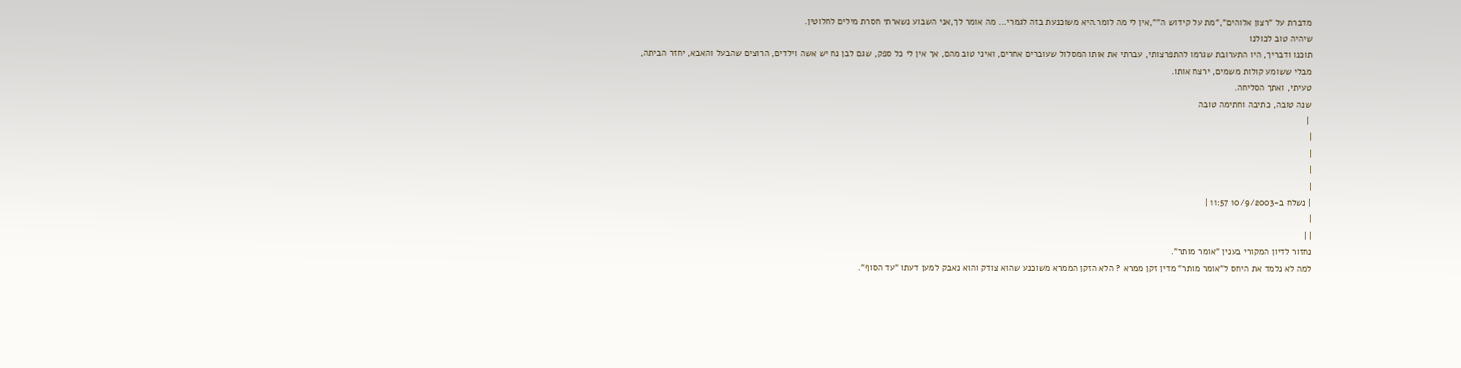מדברת על "רצון אלוהים","מת על קידוש ה"",אין לי מה לומר.היא משוכנעת בזה לגמרי... מה אומר לך,אני השבוע נשארתי חסרת מילים לחלוטין.
שיהיה טוב לכולנו
תוכנו ודבריך, היו התערובת שגרמו להתפרצותי, עברתי את אותו המסלול שעוברים אחרים, ואיני טוב מהם, אך אין לי כל ספק, שגם לבן נח יש אשה וילדים, הרוצים שהבעל והאבא, יחזר הביתה, מבלי ששומע קולות משמים, ירצח אותו.
טעיתי, ואתך הסליחה.
שנה טובה, כתיבה וחתימה טובה
 |
|
|
|
|
| נשלח ב-10/9/2003 11:57 |
|
| |
נחזור לדיון המקורי בענין "אומר מותר".
למה לא נלמד את היחס ל"אומר מותר" מדין זקן ממרא ? הלא הזקן הממרא משוכנע שהוא צודק והוא נאבק למען דעתו "עד הסוף".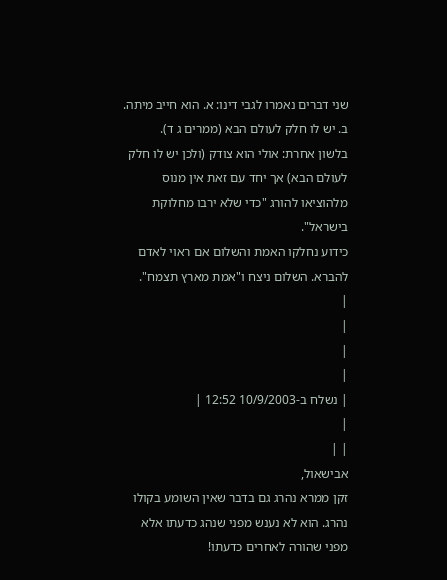שני דברים נאמרו לגבי דינו: א. הוא חייב מיתה.
ב. יש לו חלק לעולם הבא (ממרים ג ד).
בלשון אחרת: אולי הוא צודק (ולכן יש לו חלק לעולם הבא) אך יחד עם זאת אין מנוס מלהוציאו להורג "כדי שלא ירבו מחלוקת בישראל".
כידוע נחלקו האמת והשלום אם ראוי לאדם להברא. השלום ניצח ו"אמת מארץ תצמח".
|
|
|
|
| נשלח ב-10/9/2003 12:52 |
|
| |
אבישאול,
זקן ממרא נהרג גם בדבר שאין השומע בקולו נהרג. הוא לא נענש מפני שנהג כדעתו אלא מפני שהורה לאחרים כדעתו!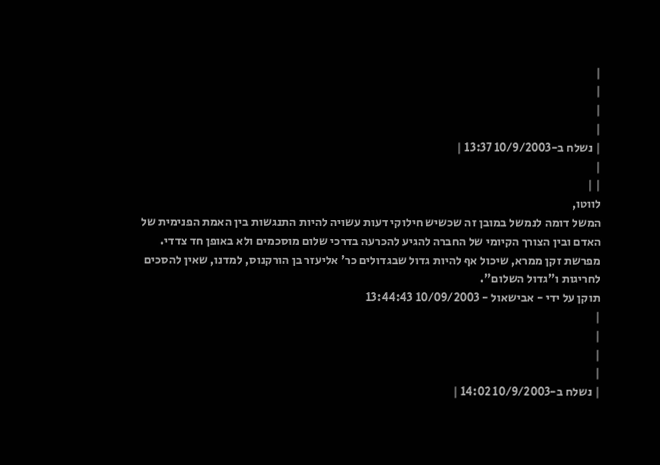|
|
|
|
| נשלח ב-10/9/2003 13:37 |
|
| |
לווטו,
המשל דומה לנמשל במובן זה שכשיש חילוקי דעות עשויה להיות התנגשות בין האמת הפנימית של האדם ובין הצורך הקיומי של החברה להגיע להכרעה בדרכי שלום מוסכמים ולא באופן חד צדדי.
מפרשת זקן ממרא, שיכול אף להיות גדול שבגדולים כר' אליעזר בן הורקנוס, למדנו, שאין להסכים לחריגות ו"גדול השלום".
תוקן על ידי - אבישאול - 10/09/2003 13:44:43
|
|
|
|
| נשלח ב-10/9/2003 14:02 |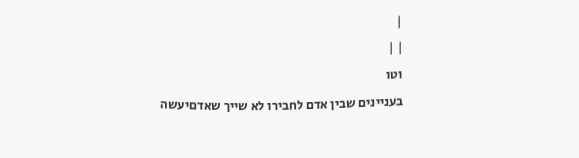|
| |
וטו
בעניינים שבין אדם לחבירו לא שייך שאדםיעשה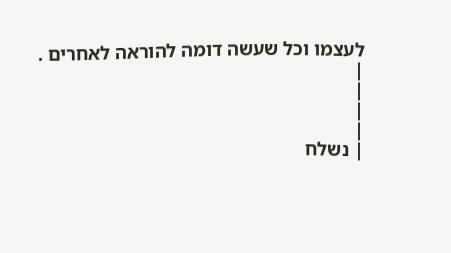לעצמו וכל שעשה דומה להוראה לאחרים .
|
|
|
|
| נשלח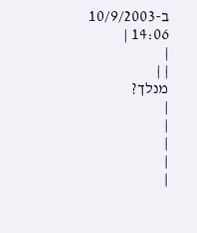ב-10/9/2003 14:06 |
|
| |
מנלך?
|
|
|
|
|